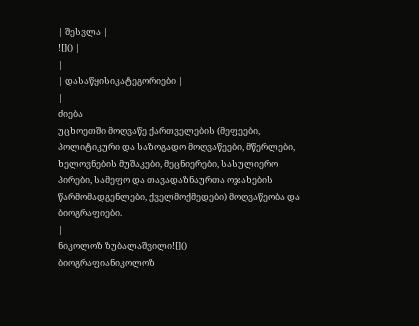| შესვლა |
![]() |
|
| დასაწყისიკატეგორიები |
|
ძიება
უცხოეთში მოღვაწე ქართველების (მეფეები, პოლიტიკური და საზოგადო მოღვაწეები, მწერლები, ხელოვნების მუშაკები, მეცნიერები, სასულიერო პირები, სამეფო და თავადაზნაურთა ოჯახების წარმომადგენლები, ქველმოქმედები) მოღვაწეობა და ბიოგრაფიები.
|
ნიკოლოზ ზუბალაშვილი![]()
ბიოგრაფიანიკოლოზ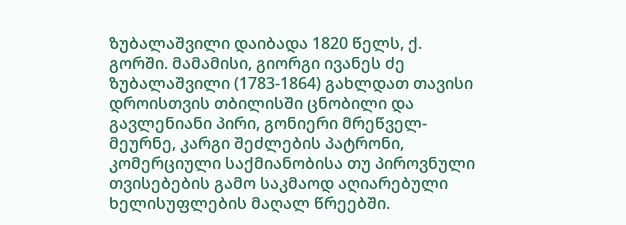ზუბალაშვილი დაიბადა 1820 წელს, ქ. გორში. მამამისი, გიორგი ივანეს ძე ზუბალაშვილი (1783-1864) გახლდათ თავისი დროისთვის თბილისში ცნობილი და გავლენიანი პირი, გონიერი მრეწველ-მეურნე, კარგი შეძლების პატრონი, კომერციული საქმიანობისა თუ პიროვნული თვისებების გამო საკმაოდ აღიარებული ხელისუფლების მაღალ წრეებში.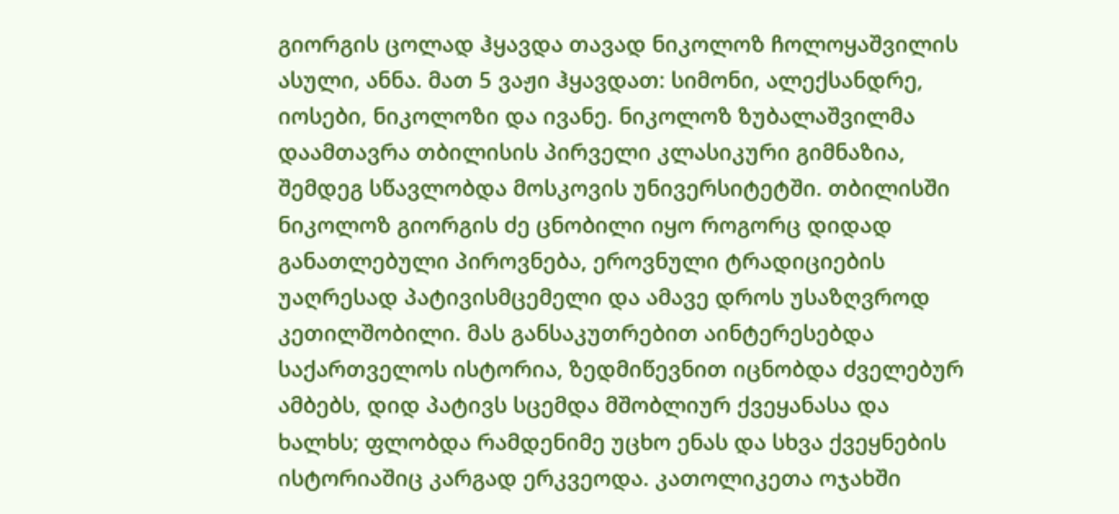გიორგის ცოლად ჰყავდა თავად ნიკოლოზ ჩოლოყაშვილის ასული, ანნა. მათ 5 ვაჟი ჰყავდათ: სიმონი, ალექსანდრე, იოსები, ნიკოლოზი და ივანე. ნიკოლოზ ზუბალაშვილმა დაამთავრა თბილისის პირველი კლასიკური გიმნაზია, შემდეგ სწავლობდა მოსკოვის უნივერსიტეტში. თბილისში ნიკოლოზ გიორგის ძე ცნობილი იყო როგორც დიდად განათლებული პიროვნება, ეროვნული ტრადიციების უაღრესად პატივისმცემელი და ამავე დროს უსაზღვროდ კეთილშობილი. მას განსაკუთრებით აინტერესებდა საქართველოს ისტორია, ზედმიწევნით იცნობდა ძველებურ ამბებს, დიდ პატივს სცემდა მშობლიურ ქვეყანასა და ხალხს; ფლობდა რამდენიმე უცხო ენას და სხვა ქვეყნების ისტორიაშიც კარგად ერკვეოდა. კათოლიკეთა ოჯახში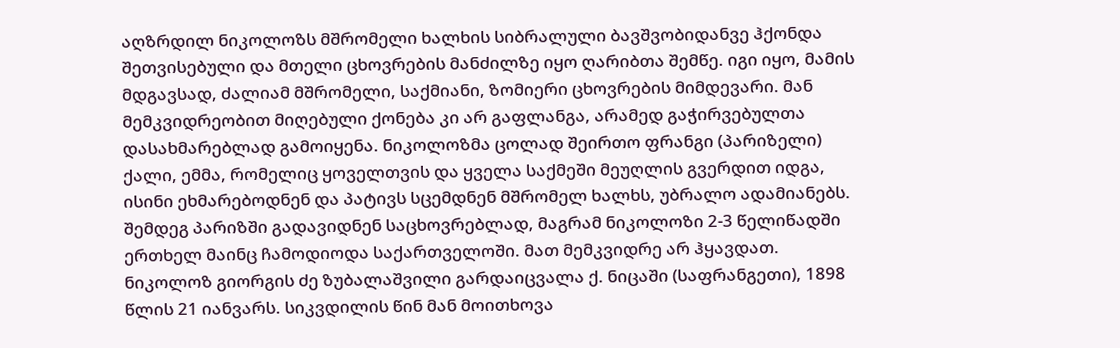აღზრდილ ნიკოლოზს მშრომელი ხალხის სიბრალული ბავშვობიდანვე ჰქონდა შეთვისებული და მთელი ცხოვრების მანძილზე იყო ღარიბთა შემწე. იგი იყო, მამის მდგავსად, ძალიამ მშრომელი, საქმიანი, ზომიერი ცხოვრების მიმდევარი. მან მემკვიდრეობით მიღებული ქონება კი არ გაფლანგა, არამედ გაჭირვებულთა დასახმარებლად გამოიყენა. ნიკოლოზმა ცოლად შეირთო ფრანგი (პარიზელი) ქალი, ემმა, რომელიც ყოველთვის და ყველა საქმეში მეუღლის გვერდით იდგა, ისინი ეხმარებოდნენ და პატივს სცემდნენ მშრომელ ხალხს, უბრალო ადამიანებს. შემდეგ პარიზში გადავიდნენ საცხოვრებლად, მაგრამ ნიკოლოზი 2-3 წელიწადში ერთხელ მაინც ჩამოდიოდა საქართველოში. მათ მემკვიდრე არ ჰყავდათ. ნიკოლოზ გიორგის ძე ზუბალაშვილი გარდაიცვალა ქ. ნიცაში (საფრანგეთი), 1898 წლის 21 იანვარს. სიკვდილის წინ მან მოითხოვა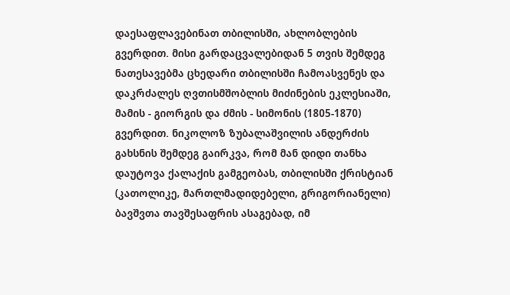დაესაფლავებინათ თბილისში, ახლობლების გვერდით. მისი გარდაცვალებიდან 5 თვის შემდეგ ნათესავებმა ცხედარი თბილისში ჩამოასვენეს და დაკრძალეს ღვთისმშობლის მიძინების ეკლესიაში, მამის - გიორგის და ძმის - სიმონის (1805-1870) გვერდით. ნიკოლოზ ზუბალაშვილის ანდერძის გახსნის შემდეგ გაირკვა, რომ მან დიდი თანხა დაუტოვა ქალაქის გამგეობას, თბილისში ქრისტიან (კათოლიკე, მართლმადიდებელი, გრიგორიანელი) ბავშვთა თავშესაფრის ასაგებად, იმ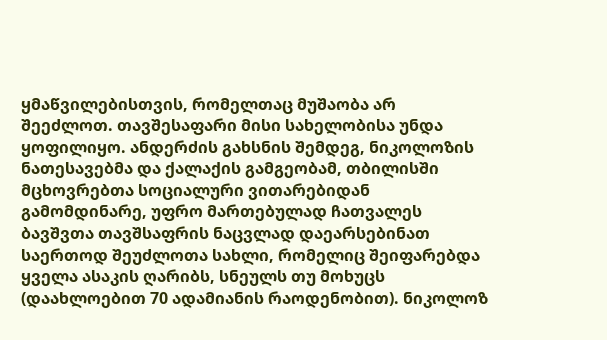ყმაწვილებისთვის, რომელთაც მუშაობა არ შეეძლოთ. თავშესაფარი მისი სახელობისა უნდა ყოფილიყო. ანდერძის გახსნის შემდეგ, ნიკოლოზის ნათესავებმა და ქალაქის გამგეობამ, თბილისში მცხოვრებთა სოციალური ვითარებიდან გამომდინარე, უფრო მართებულად ჩათვალეს ბავშვთა თავშსაფრის ნაცვლად დაეარსებინათ საერთოდ შეუძლოთა სახლი, რომელიც შეიფარებდა ყველა ასაკის ღარიბს, სნეულს თუ მოხუცს (დაახლოებით 70 ადამიანის რაოდენობით). ნიკოლოზ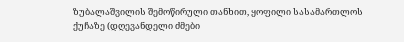ზუბალაშვილის შემოწირული თანხით, ყოფილი სასამართლოს ქუჩაზე (დღევანდელი ძმები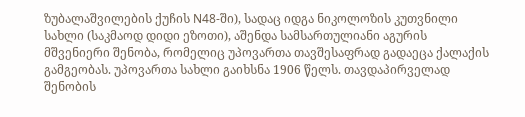ზუბალაშვილების ქუჩის N48-ში), სადაც იდგა ნიკოლოზის კუთვნილი სახლი (საკმაოდ დიდი ეზოთი), აშენდა სამსართულიანი აგურის მშვენიერი შენობა, რომელიც უპოვართა თავშესაფრად გადაეცა ქალაქის გამგეობას. უპოვართა სახლი გაიხსნა 1906 წელს. თავდაპირველად შენობის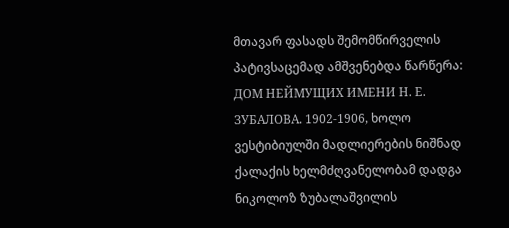მთავარ ფასადს შემომწირველის პატივსაცემად ამშვენებდა წარწერა: ДОМ НЕЙМУЩИХ ИМЕНИ Н. Е. ЗУБАЛОВА. 1902-1906, ხოლო ვესტიბიულში მადლიერების ნიშნად ქალაქის ხელმძღვანელობამ დადგა ნიკოლოზ ზუბალაშვილის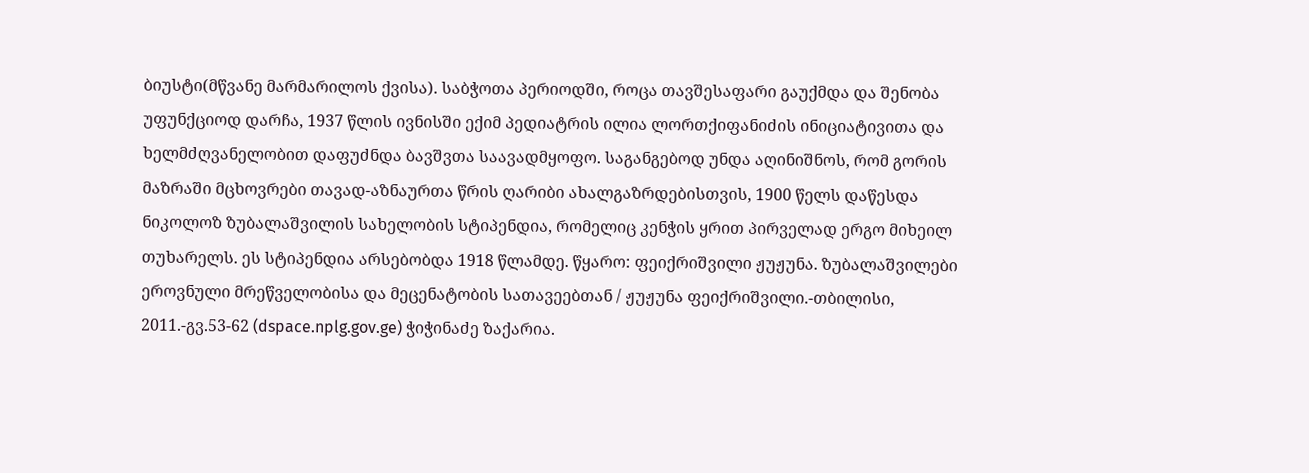ბიუსტი(მწვანე მარმარილოს ქვისა). საბჭოთა პერიოდში, როცა თავშესაფარი გაუქმდა და შენობა უფუნქციოდ დარჩა, 1937 წლის ივნისში ექიმ პედიატრის ილია ლორთქიფანიძის ინიციატივითა და ხელმძღვანელობით დაფუძნდა ბავშვთა საავადმყოფო. საგანგებოდ უნდა აღინიშნოს, რომ გორის მაზრაში მცხოვრები თავად-აზნაურთა წრის ღარიბი ახალგაზრდებისთვის, 1900 წელს დაწესდა ნიკოლოზ ზუბალაშვილის სახელობის სტიპენდია, რომელიც კენჭის ყრით პირველად ერგო მიხეილ თუხარელს. ეს სტიპენდია არსებობდა 1918 წლამდე. წყარო: ფეიქრიშვილი ჟუჟუნა. ზუბალაშვილები ეროვნული მრეწველობისა და მეცენატობის სათავეებთან / ჟუჟუნა ფეიქრიშვილი.-თბილისი, 2011.-გვ.53-62 (dspace.nplg.gov.ge) ჭიჭინაძე ზაქარია.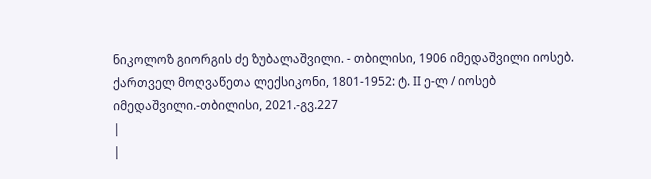ნიკოლოზ გიორგის ძე ზუბალაშვილი. - თბილისი, 1906 იმედაშვილი იოსებ. ქართველ მოღვაწეთა ლექსიკონი, 1801-1952: ტ. II ე-ლ / იოსებ იმედაშვილი.-თბილისი, 2021.-გვ.227
|
|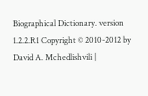Biographical Dictionary. version 1.2.2.R1 Copyright © 2010-2012 by David A. Mchedlishvili |